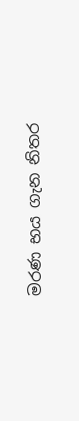මරණ භය ගැන නිතර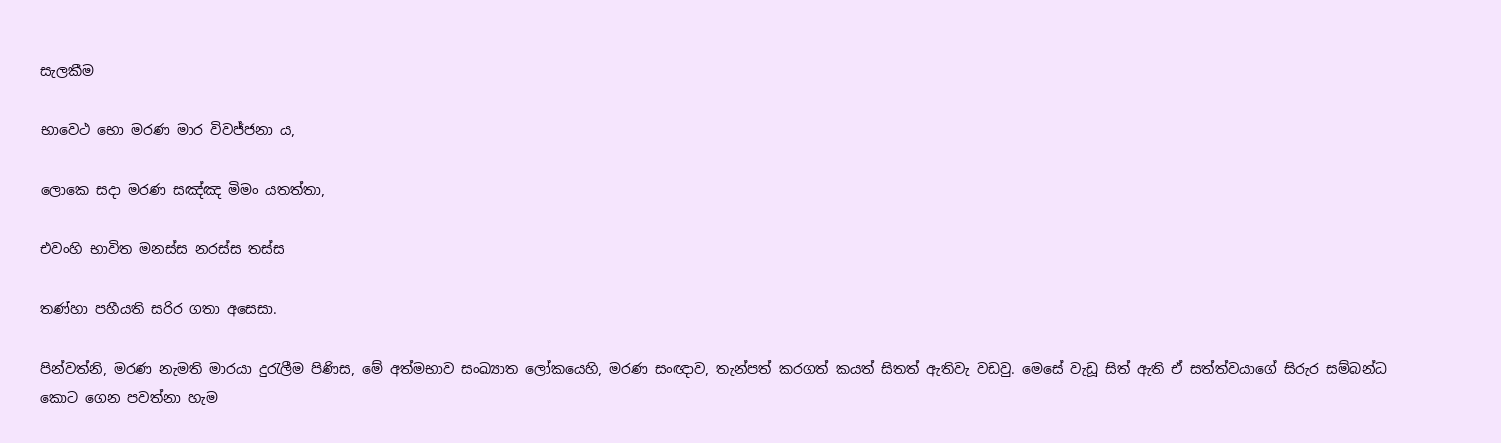සැලකීම

භාවෙථ භො මරණ මාර විවජ්ජනා ය,

ලොකෙ සදා මරණ සඤ්ඤ මිමං යතත්තා,

එවංහි භාවිත මනස්ස නරස්ස තස්ස

තණ්හා පහීයති සරිර ගතා අසෙසා.

පින්වත්නි, මරණ නැමති මාරයා දුරැලීම පිණිස, මේ අත්මභාව සංඛ්‍යාත ලෝකයෙහි, මරණ සංඥාව, තැන්පත් කරගත් කයත් සිතත් ඇතිවැ වඩවු. මෙසේ වැඩූ සිත් ඇති ඒ සත්ත්වයාගේ සිරුර සම්බන්ධ කොට ගෙන පවත්නා හැම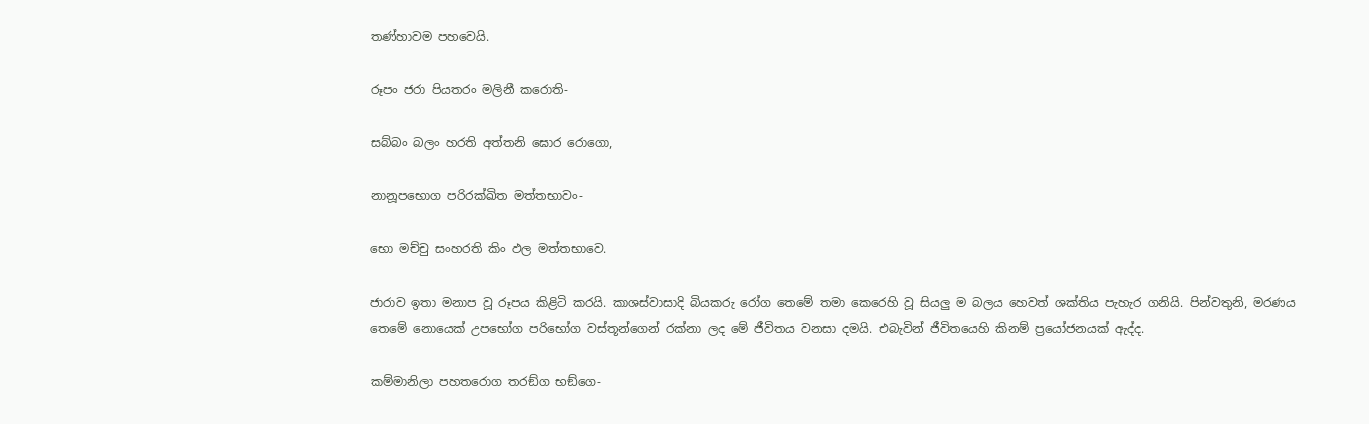තණ්හාවම පහවෙයි.

රූපං ජරා පියතරං මලිනී කරොති-

සබ්බං බලං හරති අත්තනි ඝොර රොගො,

නානූපභොග පරිරක්ඛිත මත්තභාවං-

භො මච්චු සංහරති කිං ඵල මත්තභාවෙ.

ජාරාව ඉතා මනාප වූ රූපය කිළිටි කරයි. කාශස්වාසාදි බියකරු රෝග තෙමේ තමා කෙරෙහි වූ සියලු ම බලය හෙවත් ශක්තිය පැහැර ගනියි. පින්වතුනි, මරණය තෙමේ නොයෙක් උපභෝග පරිභෝග වස්තූන්ගෙන් රක්නා ලද මේ ජීවිතය වනසා දමයි. එබැවින් ජීවිතයෙහි කිනම් ප්‍රයෝජනයක් ඇද්ද.

කම්මානිලා පහතරොග තරඞ්ග භඞ්ගෙ-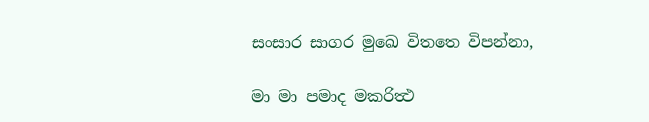සංසාර සාගර මුඛෙ විතතෙ විපන්නා,

මා මා පමාද මකරිත්‍ථ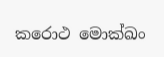කරොථ මොක්ඛං‍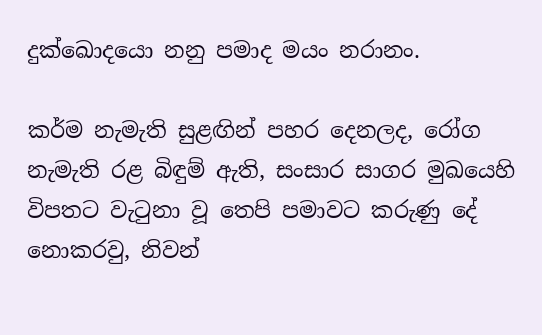දුක්ඛොදයො නනු පමාද මයං නරානං.

කර්ම නැමැති සුළඟින් පහර දෙනලද, රෝග නැමැති රළ බිඳුම් ඇති, සංසාර සාගර මුඛයෙහි විපතට වැටුනා වූ තෙපි පමාවට කරුණු දේ නොකරවු, නිවන්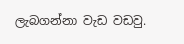ලැබගන්නා වැඩ වඩවු.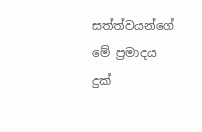සත්ත්වයන්ගේ මේ ප්‍රමාදය දුක්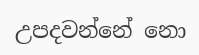උපදවන්නේ නො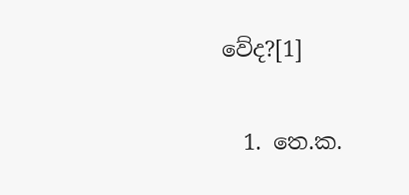වේද?[1]

  1. තෙ.ක.